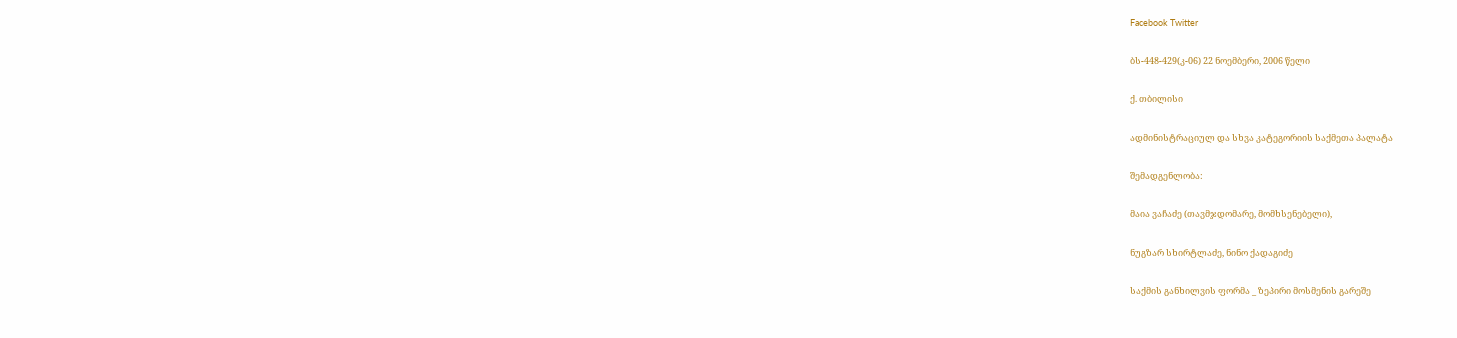Facebook Twitter

ბს-448-429(კ-06) 22 ნოემბერი, 2006 წელი

ქ. თბილისი

ადმინისტრაციულ და სხვა კატეგორიის საქმეთა პალატა

შემადგენლობა:

მაია ვაჩაძე (თავმჯდომარე, მომხსენებელი),

ნუგზარ სხირტლაძე, ნინო ქადაგიძე

საქმის განხილვის ფორმა _ ზეპირი მოსმენის გარეშე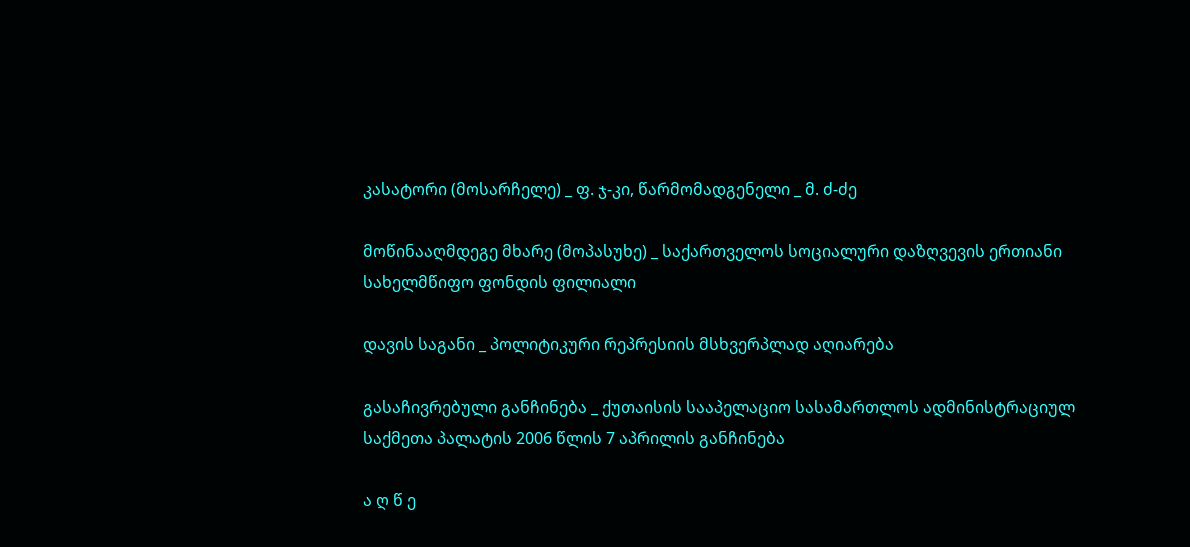კასატორი (მოსარჩელე) _ ფ. ჯ-კი, წარმომადგენელი _ მ. ძ-ძე

მოწინააღმდეგე მხარე (მოპასუხე) _ საქართველოს სოციალური დაზღვევის ერთიანი სახელმწიფო ფონდის ფილიალი

დავის საგანი _ პოლიტიკური რეპრესიის მსხვერპლად აღიარება

გასაჩივრებული განჩინება _ ქუთაისის სააპელაციო სასამართლოს ადმინისტრაციულ საქმეთა პალატის 2006 წლის 7 აპრილის განჩინება

ა ღ წ ე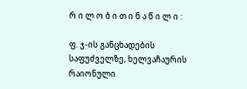რ ი ლ ო ბ ი თ ი ნ ა წ ი ლ ი :

ფ. ჯ-ის განცხადების საფუძველზე, ხელვაჩაურის რაიონული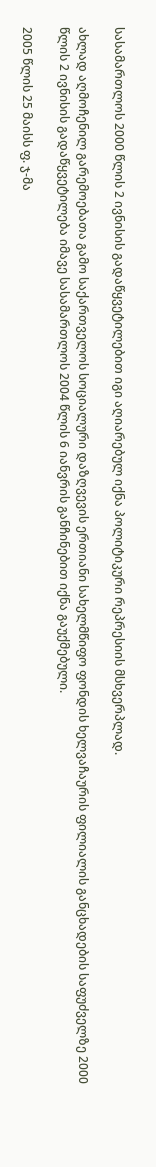სასამართლოს 2000 წლის 2 ივნისის გადაწყვეტილებით იგი აღიარებულ იქნა პოლიტიკური რეპრესიის მსხვერპლად.

ახლად აღმოჩენილ გარემოებათა გამო საქართველოს სოციალური დაზღვევის ერთიანი სახელმწიფო ფონდის ხელვაჩაურის ფილიალის განცხადების საფუძველზე 2000 წლის 2 ივნისის გადაწყვეტილება იმავე სასამართლოს 2004 წლის 6 იანვრის განჩინებით იქნა გაუქმებული.

2005 წლის 25 მაისს ფ. ჯ-მა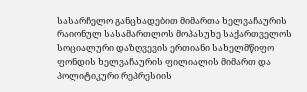სასარჩელო განცხადებით მიმართა ხელვაჩაურის რაიონულ სასამართლოს მოპასუხე საქართველოს სოციალური დაზღვევის ერთიანი სახელმწიფო ფონდის ხელვაჩაურის ფილიალის მიმართ და პოლიტიკური რეპრესიის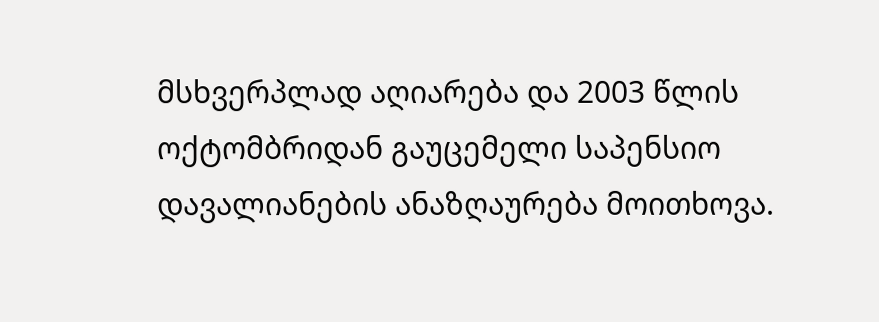მსხვერპლად აღიარება და 2003 წლის ოქტომბრიდან გაუცემელი საპენსიო დავალიანების ანაზღაურება მოითხოვა.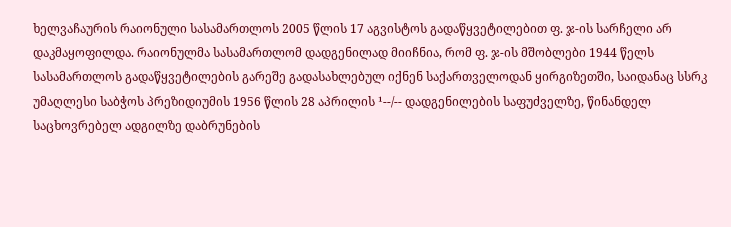ხელვაჩაურის რაიონული სასამართლოს 2005 წლის 17 აგვისტოს გადაწყვეტილებით ფ. ჯ-ის სარჩელი არ დაკმაყოფილდა. რაიონულმა სასამართლომ დადგენილად მიიჩნია, რომ ფ. ჯ-ის მშობლები 1944 წელს სასამართლოს გადაწყვეტილების გარეშე გადასახლებულ იქნენ საქართველოდან ყირგიზეთში, საიდანაც სსრკ უმაღლესი საბჭოს პრეზიდიუმის 1956 წლის 28 აპრილის ¹--/-- დადგენილების საფუძველზე, წინანდელ საცხოვრებელ ადგილზე დაბრუნების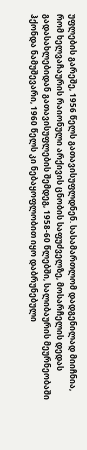უფლების გარეშე, 1956 წელს გათავისუფლდნენ. სასამართლომ დადგენილად მიიჩნია, რომ ხელვაჩაურის რაიონული არქივის ცნობის საფუძველზე, მოსარჩელის დედას გადასახლებიდან გათავისუფლების შემდეგ, 1958-60 წლებში, სალიბაურის მეურნეობაში ჰქონდა ნამუშევარი, 1960 წელს კი ნებაყოფლობით იყო დაბრუნებული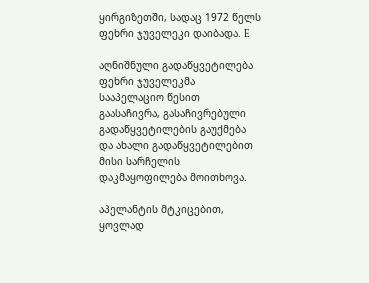ყირგიზეთში, სადაც 1972 წელს ფეხრი ჯუველეკი დაიბადა. E

აღნიშნული გადაწყვეტილება ფეხრი ჯუველეკმა სააპელაციო წესით გაასაჩივრა, გასაჩივრებული გადაწყვეტილების გაუქმება და ახალი გადაწყვეტილებით მისი სარჩელის დაკმაყოფილება მოითხოვა.

აპელანტის მტკიცებით, ყოვლად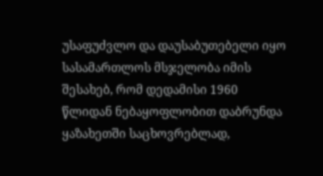უსაფუძვლო და დაუსაბუთებელი იყო სასამართლოს მსჯელობა იმის შესახებ, რომ დედამისი 1960 წლიდან ნებაყოფლობით დაბრუნდა ყაზახეთში საცხოვრებლად,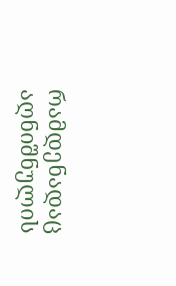რამდენადაც აღნიშნულის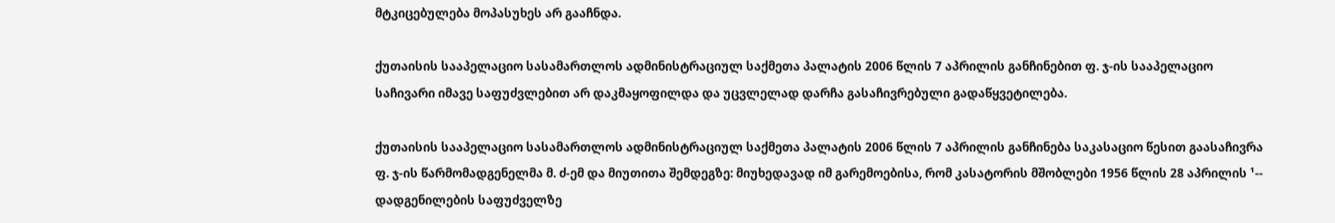მტკიცებულება მოპასუხეს არ გააჩნდა.

ქუთაისის სააპელაციო სასამართლოს ადმინისტრაციულ საქმეთა პალატის 2006 წლის 7 აპრილის განჩინებით ფ. ჯ-ის სააპელაციო საჩივარი იმავე საფუძვლებით არ დაკმაყოფილდა და უცვლელად დარჩა გასაჩივრებული გადაწყვეტილება.

ქუთაისის სააპელაციო სასამართლოს ადმინისტრაციულ საქმეთა პალატის 2006 წლის 7 აპრილის განჩინება საკასაციო წესით გაასაჩივრა ფ. ჯ-ის წარმომადგენელმა მ. ძ-ემ და მიუთითა შემდეგზე: მიუხედავად იმ გარემოებისა, რომ კასატორის მშობლები 1956 წლის 28 აპრილის ¹-- დადგენილების საფუძველზე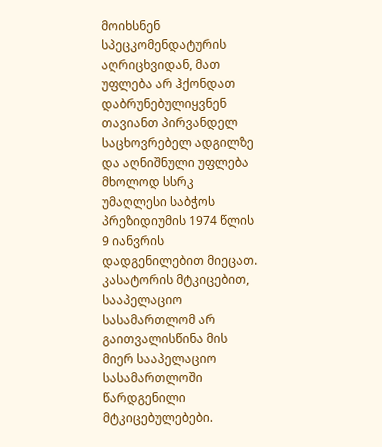მოიხსნენ სპეცკომენდატურის აღრიცხვიდან, მათ უფლება არ ჰქონდათ დაბრუნებულიყვნენ თავიანთ პირვანდელ საცხოვრებელ ადგილზე და აღნიშნული უფლება მხოლოდ სსრკ უმაღლესი საბჭოს პრეზიდიუმის 1974 წლის 9 იანვრის დადგენილებით მიეცათ. კასატორის მტკიცებით, სააპელაციო სასამართლომ არ გაითვალისწინა მის მიერ სააპელაციო სასამართლოში წარდგენილი მტკიცებულებები.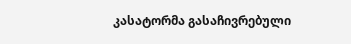კასატორმა გასაჩივრებული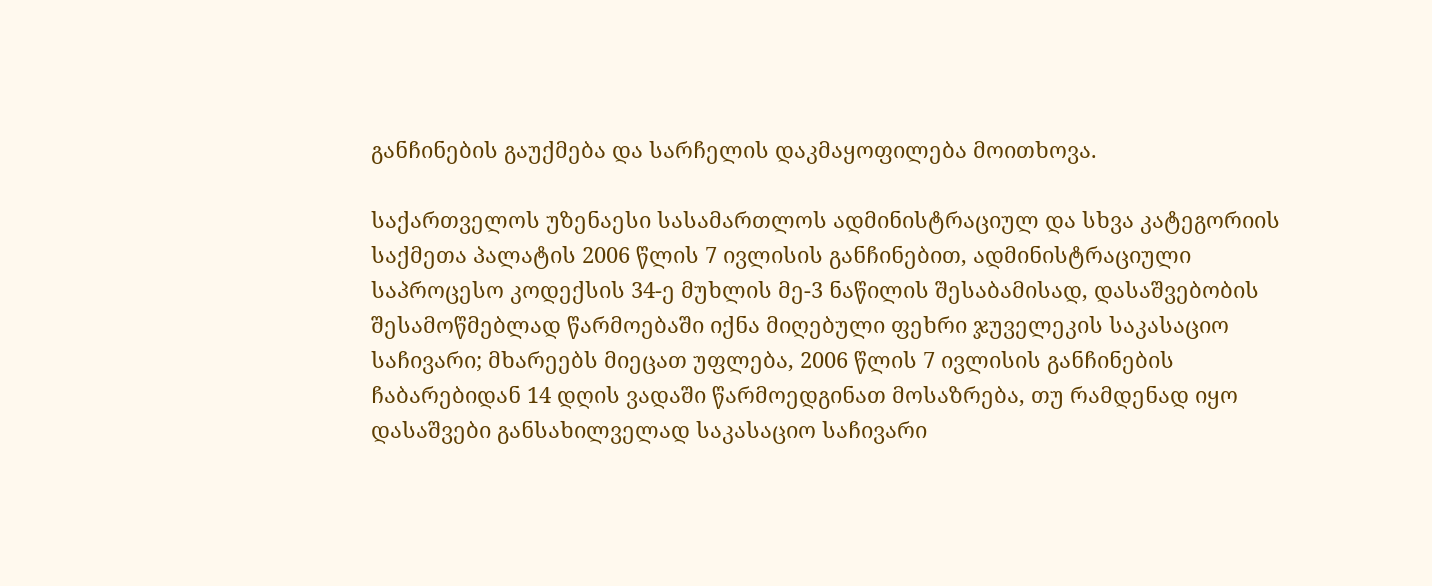განჩინების გაუქმება და სარჩელის დაკმაყოფილება მოითხოვა.

საქართველოს უზენაესი სასამართლოს ადმინისტრაციულ და სხვა კატეგორიის საქმეთა პალატის 2006 წლის 7 ივლისის განჩინებით, ადმინისტრაციული საპროცესო კოდექსის 34-ე მუხლის მე-3 ნაწილის შესაბამისად, დასაშვებობის შესამოწმებლად წარმოებაში იქნა მიღებული ფეხრი ჯუველეკის საკასაციო საჩივარი; მხარეებს მიეცათ უფლება, 2006 წლის 7 ივლისის განჩინების ჩაბარებიდან 14 დღის ვადაში წარმოედგინათ მოსაზრება, თუ რამდენად იყო დასაშვები განსახილველად საკასაციო საჩივარი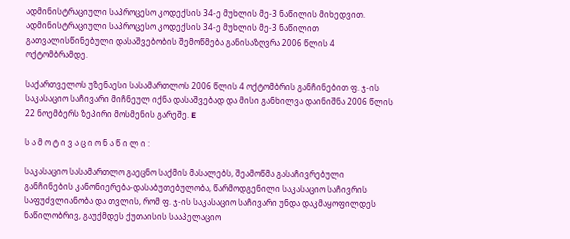ადმინისტრაციული საპროცესო კოდექსის 34-ე მუხლის მე-3 ნაწილის მიხედვით. ადმინისტრაციული საპროცესო კოდექსის 34-ე მუხლის მე-3 ნაწილით გათვალისწინებული დასაშვებობის შემოწმება განისაზღვრა 2006 წლის 4 ოქტომბრამდე.

საქართველოს უზენაესი სასამართლოს 2006 წლის 4 ოქტომბრის განჩინებით ფ. ჯ-ის საკასაციო საჩივარი მიჩნეულ იქნა დასაშვებად და მისი განხილვა დაინიშნა 2006 წლის 22 ნოემბერს ზეპირი მოსმენის გარეშე. E

ს ა მ ო ტ ი ვ ა ც ი ო ნ ა წ ი ლ ი :

საკასაციო სასამართლო გაეცნო საქმის მასალებს, შეამოწმა გასაჩივრებული განჩინების კანონიერება-დასაბუთებულობა, წარმოდგენილი საკასაციო საჩივრის საფუძვლიანობა და თვლის, რომ ფ. ჯ-ის საკასაციო საჩივარი უნდა დაკმაყოფილდეს ნაწილობრივ, გაუქმდეს ქუთაისის სააპელაციო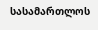სასამართლოს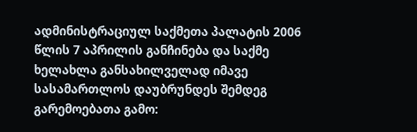ადმინისტრაციულ საქმეთა პალატის 2006 წლის 7 აპრილის განჩინება და საქმე ხელახლა განსახილველად იმავე სასამართლოს დაუბრუნდეს შემდეგ გარემოებათა გამო: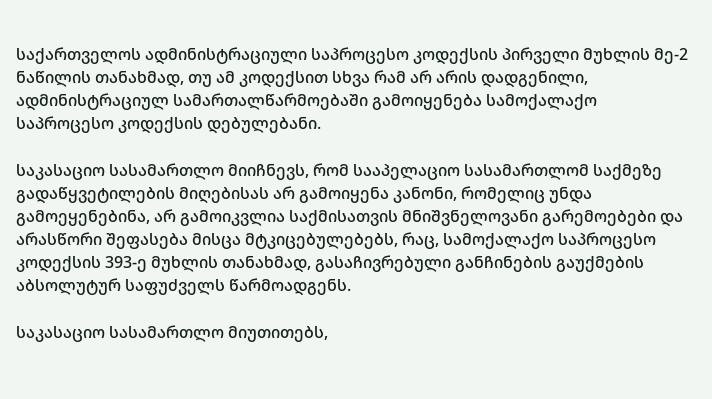საქართველოს ადმინისტრაციული საპროცესო კოდექსის პირველი მუხლის მე-2 ნაწილის თანახმად, თუ ამ კოდექსით სხვა რამ არ არის დადგენილი, ადმინისტრაციულ სამართალწარმოებაში გამოიყენება სამოქალაქო საპროცესო კოდექსის დებულებანი.

საკასაციო სასამართლო მიიჩნევს, რომ სააპელაციო სასამართლომ საქმეზე გადაწყვეტილების მიღებისას არ გამოიყენა კანონი, რომელიც უნდა გამოეყენებინა, არ გამოიკვლია საქმისათვის მნიშვნელოვანი გარემოებები და არასწორი შეფასება მისცა მტკიცებულებებს, რაც, სამოქალაქო საპროცესო კოდექსის 393-ე მუხლის თანახმად, გასაჩივრებული განჩინების გაუქმების აბსოლუტურ საფუძველს წარმოადგენს.

საკასაციო სასამართლო მიუთითებს,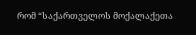რომ “საქართველოს მოქალაქეთა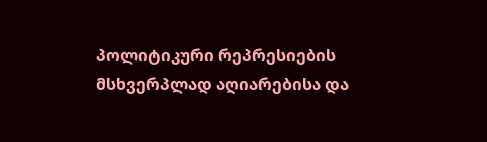პოლიტიკური რეპრესიების მსხვერპლად აღიარებისა და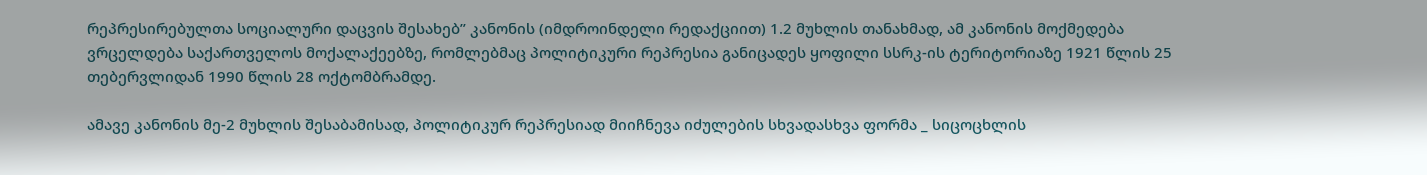რეპრესირებულთა სოციალური დაცვის შესახებ” კანონის (იმდროინდელი რედაქციით) 1.2 მუხლის თანახმად, ამ კანონის მოქმედება ვრცელდება საქართველოს მოქალაქეებზე, რომლებმაც პოლიტიკური რეპრესია განიცადეს ყოფილი სსრკ-ის ტერიტორიაზე 1921 წლის 25 თებერვლიდან 1990 წლის 28 ოქტომბრამდე.

ამავე კანონის მე-2 მუხლის შესაბამისად, პოლიტიკურ რეპრესიად მიიჩნევა იძულების სხვადასხვა ფორმა _ სიცოცხლის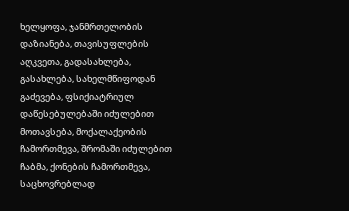ხელყოფა, ჯანმრთელობის დაზიანება, თავისუფლების აღკვეთა, გადასახლება, გასახლება, სახელმწიფოდან გაძევება, ფსიქიატრიულ დაწესებულებაში იძულებით მოთავსება, მოქალაქეობის ჩამორთმევა, შრომაში იძულებით ჩაბმა, ქონების ჩამორთმევა, საცხოვრებლად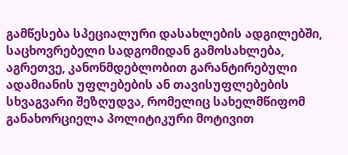გამწესება სპეციალური დასახლების ადგილებში, საცხოვრებელი სადგომიდან გამოსახლება, აგრეთვე, კანონმდებლობით გარანტირებული ადამიანის უფლებების ან თავისუფლებების სხვაგვარი შეზღუდვა, რომელიც სახელმწიფომ განახორციელა პოლიტიკური მოტივით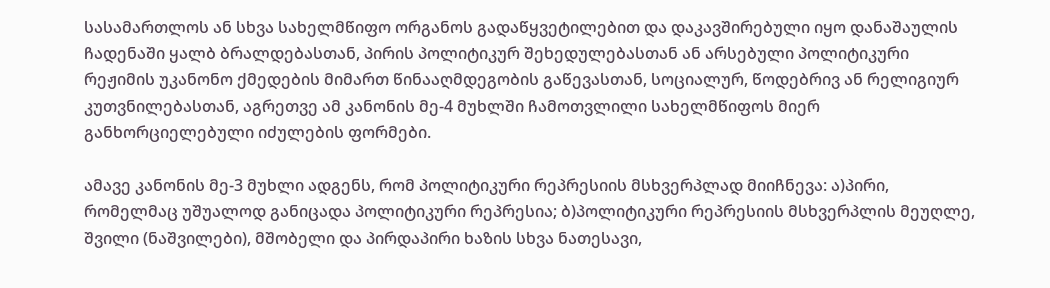სასამართლოს ან სხვა სახელმწიფო ორგანოს გადაწყვეტილებით და დაკავშირებული იყო დანაშაულის ჩადენაში ყალბ ბრალდებასთან, პირის პოლიტიკურ შეხედულებასთან ან არსებული პოლიტიკური რეჟიმის უკანონო ქმედების მიმართ წინააღმდეგობის გაწევასთან, სოციალურ, წოდებრივ ან რელიგიურ კუთვნილებასთან, აგრეთვე ამ კანონის მე-4 მუხლში ჩამოთვლილი სახელმწიფოს მიერ განხორციელებული იძულების ფორმები.

ამავე კანონის მე-3 მუხლი ადგენს, რომ პოლიტიკური რეპრესიის მსხვერპლად მიიჩნევა: ა)პირი, რომელმაც უშუალოდ განიცადა პოლიტიკური რეპრესია; ბ)პოლიტიკური რეპრესიის მსხვერპლის მეუღლე, შვილი (ნაშვილები), მშობელი და პირდაპირი ხაზის სხვა ნათესავი,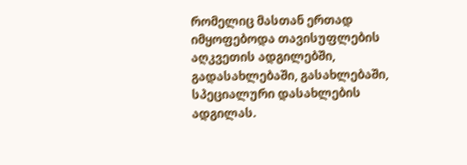რომელიც მასთან ერთად იმყოფებოდა თავისუფლების აღკვეთის ადგილებში, გადასახლებაში, გასახლებაში, სპეციალური დასახლების ადგილას.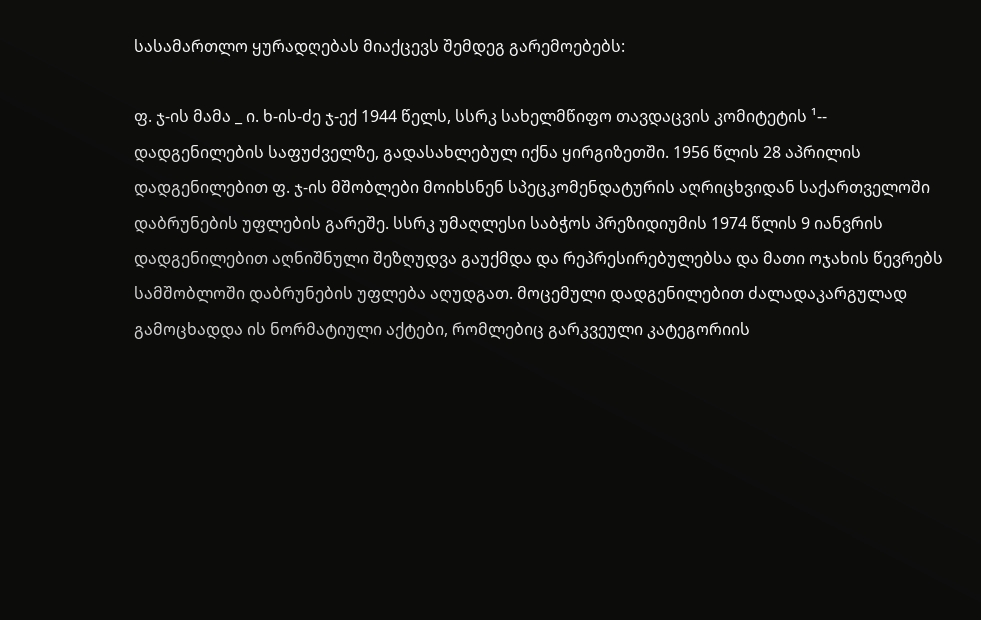სასამართლო ყურადღებას მიაქცევს შემდეგ გარემოებებს:

ფ. ჯ-ის მამა _ ი. ხ-ის-ძე ჯ-ექ 1944 წელს, სსრკ სახელმწიფო თავდაცვის კომიტეტის ¹-- დადგენილების საფუძველზე, გადასახლებულ იქნა ყირგიზეთში. 1956 წლის 28 აპრილის დადგენილებით ფ. ჯ-ის მშობლები მოიხსნენ სპეცკომენდატურის აღრიცხვიდან საქართველოში დაბრუნების უფლების გარეშე. სსრკ უმაღლესი საბჭოს პრეზიდიუმის 1974 წლის 9 იანვრის დადგენილებით აღნიშნული შეზღუდვა გაუქმდა და რეპრესირებულებსა და მათი ოჯახის წევრებს სამშობლოში დაბრუნების უფლება აღუდგათ. მოცემული დადგენილებით ძალადაკარგულად გამოცხადდა ის ნორმატიული აქტები, რომლებიც გარკვეული კატეგორიის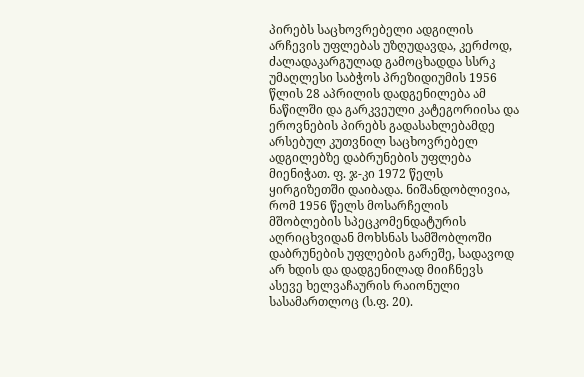პირებს საცხოვრებელი ადგილის არჩევის უფლებას უზღუდავდა, კერძოდ, ძალადაკარგულად გამოცხადდა სსრკ უმაღლესი საბჭოს პრეზიდიუმის 1956 წლის 28 აპრილის დადგენილება ამ ნაწილში და გარკვეული კატეგორიისა და ეროვნების პირებს გადასახლებამდე არსებულ კუთვნილ საცხოვრებელ ადგილებზე დაბრუნების უფლება მიენიჭათ. ფ. ჯ-კი 1972 წელს ყირგიზეთში დაიბადა. ნიშანდობლივია, რომ 1956 წელს მოსარჩელის მშობლების სპეცკომენდატურის აღრიცხვიდან მოხსნას სამშობლოში დაბრუნების უფლების გარეშე, სადავოდ არ ხდის და დადგენილად მიიჩნევს ასევე ხელვაჩაურის რაიონული სასამართლოც (ს.ფ. 20).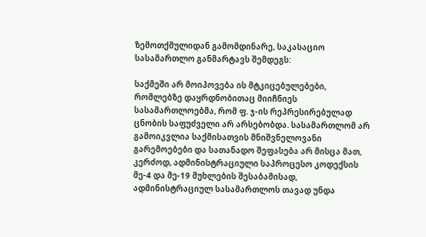ზემოთქმულიდან გამომდინარე, საკასაციო სასამართლო განმარტავს შემდეგს:

საქმეში არ მოიპოვება ის მტკიცებულებები, რომლებზე დაყრდნობითაც მიიჩნიეს სასამართლოებმა, რომ ფ. ჯ-ის რეპრესირებულად ცნობის საფუძველი არ არსებობდა. სასამართლომ არ გამოიკვლია საქმისათვის მნიშვნელოვანი გარემოებები და სათანადო შეფასება არ მისცა მათ, კერძოდ, ადმინისტრაციული საპროცესო კოდექსის მე-4 და მე-19 მუხლების შესაბამისად, ადმინისტრაციულ სასამართლოს თავად უნდა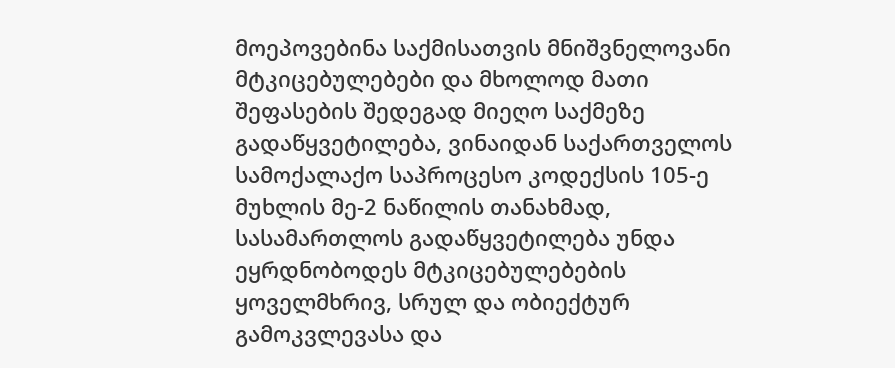მოეპოვებინა საქმისათვის მნიშვნელოვანი მტკიცებულებები და მხოლოდ მათი შეფასების შედეგად მიეღო საქმეზე გადაწყვეტილება, ვინაიდან საქართველოს სამოქალაქო საპროცესო კოდექსის 105-ე მუხლის მე-2 ნაწილის თანახმად, სასამართლოს გადაწყვეტილება უნდა ეყრდნობოდეს მტკიცებულებების ყოველმხრივ, სრულ და ობიექტურ გამოკვლევასა და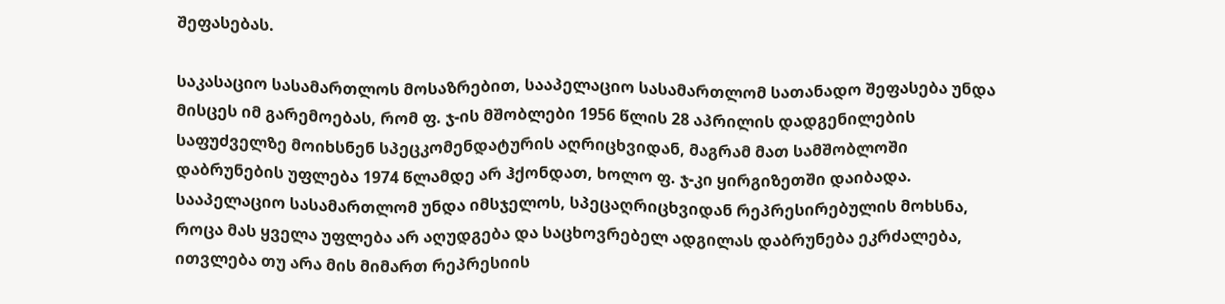შეფასებას.

საკასაციო სასამართლოს მოსაზრებით, სააპელაციო სასამართლომ სათანადო შეფასება უნდა მისცეს იმ გარემოებას, რომ ფ. ჯ-ის მშობლები 1956 წლის 28 აპრილის დადგენილების საფუძველზე მოიხსნენ სპეცკომენდატურის აღრიცხვიდან, მაგრამ მათ სამშობლოში დაბრუნების უფლება 1974 წლამდე არ ჰქონდათ, ხოლო ფ. ჯ-კი ყირგიზეთში დაიბადა. სააპელაციო სასამართლომ უნდა იმსჯელოს, სპეცაღრიცხვიდან რეპრესირებულის მოხსნა, როცა მას ყველა უფლება არ აღუდგება და საცხოვრებელ ადგილას დაბრუნება ეკრძალება, ითვლება თუ არა მის მიმართ რეპრესიის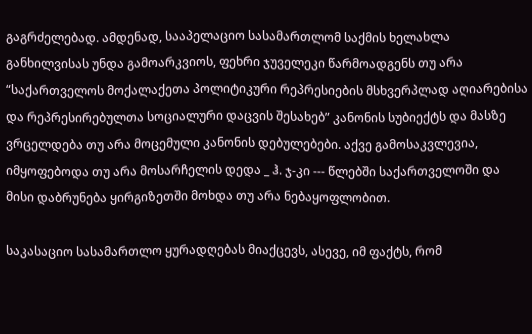გაგრძელებად. ამდენად, სააპელაციო სასამართლომ საქმის ხელახლა განხილვისას უნდა გამოარკვიოს, ფეხრი ჯუველეკი წარმოადგენს თუ არა “საქართველოს მოქალაქეთა პოლიტიკური რეპრესიების მსხვერპლად აღიარებისა და რეპრესირებულთა სოციალური დაცვის შესახებ” კანონის სუბიექტს და მასზე ვრცელდება თუ არა მოცემული კანონის დებულებები. აქვე გამოსაკვლევია, იმყოფებოდა თუ არა მოსარჩელის დედა _ ჰ. ჯ-კი --- წლებში საქართველოში და მისი დაბრუნება ყირგიზეთში მოხდა თუ არა ნებაყოფლობით.

საკასაციო სასამართლო ყურადღებას მიაქცევს, ასევე, იმ ფაქტს, რომ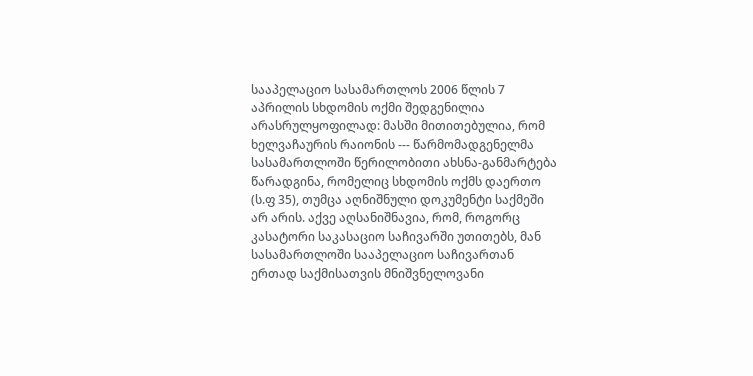სააპელაციო სასამართლოს 2006 წლის 7 აპრილის სხდომის ოქმი შედგენილია არასრულყოფილად: მასში მითითებულია, რომ ხელვაჩაურის რაიონის --- წარმომადგენელმა სასამართლოში წერილობითი ახსნა-განმარტება წარადგინა, რომელიც სხდომის ოქმს დაერთო (ს.ფ 35), თუმცა აღნიშნული დოკუმენტი საქმეში არ არის. აქვე აღსანიშნავია, რომ, როგორც კასატორი საკასაციო საჩივარში უთითებს, მან სასამართლოში სააპელაციო საჩივართან ერთად საქმისათვის მნიშვნელოვანი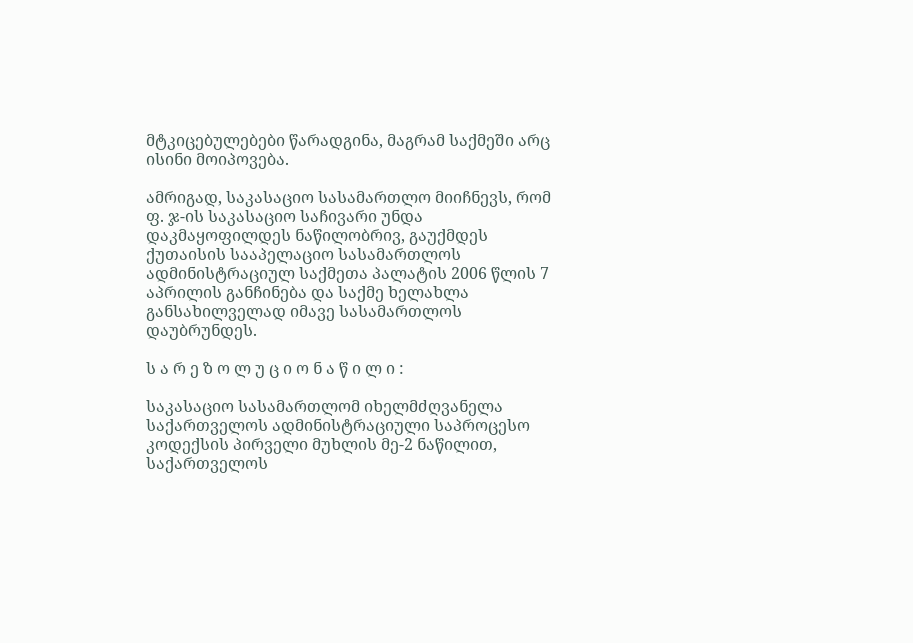მტკიცებულებები წარადგინა, მაგრამ საქმეში არც ისინი მოიპოვება.

ამრიგად, საკასაციო სასამართლო მიიჩნევს, რომ ფ. ჯ-ის საკასაციო საჩივარი უნდა დაკმაყოფილდეს ნაწილობრივ, გაუქმდეს ქუთაისის სააპელაციო სასამართლოს ადმინისტრაციულ საქმეთა პალატის 2006 წლის 7 აპრილის განჩინება და საქმე ხელახლა განსახილველად იმავე სასამართლოს დაუბრუნდეს.

ს ა რ ე ზ ო ლ უ ც ი ო ნ ა წ ი ლ ი :

საკასაციო სასამართლომ იხელმძღვანელა საქართველოს ადმინისტრაციული საპროცესო კოდექსის პირველი მუხლის მე-2 ნაწილით, საქართველოს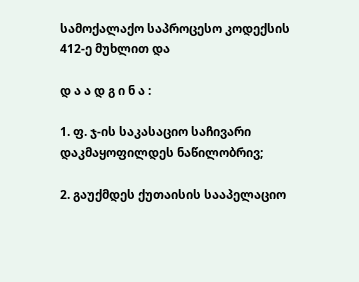სამოქალაქო საპროცესო კოდექსის 412-ე მუხლით და

დ ა ა დ გ ი ნ ა :

1. ფ. ჯ-ის საკასაციო საჩივარი დაკმაყოფილდეს ნაწილობრივ;

2. გაუქმდეს ქუთაისის სააპელაციო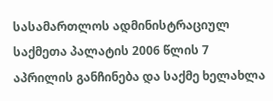სასამართლოს ადმინისტრაციულ საქმეთა პალატის 2006 წლის 7 აპრილის განჩინება და საქმე ხელახლა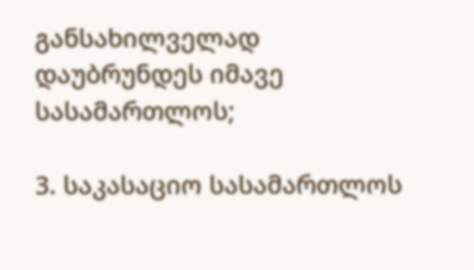განსახილველად დაუბრუნდეს იმავე სასამართლოს;

3. საკასაციო სასამართლოს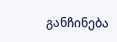განჩინება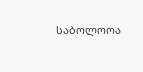საბოლოოა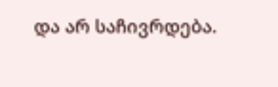და არ საჩივრდება.